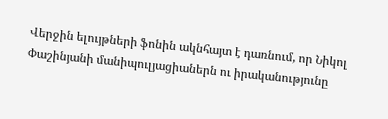Վերջին ելույթների ֆոնին ակնհայտ է դառնում, որ Նիկոլ Փաշինյանի մանիպուլյացիաներն ու իրականությունը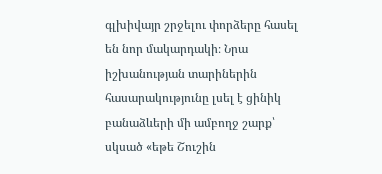գլխիվայր շրջելու փորձերը հասել են նոր մակարդակի։ Նրա իշխանության տարիներին հասարակությունը լսել է ցինիկ բանաձևերի մի ամբողջ շարք՝ սկսած «եթե Շուշին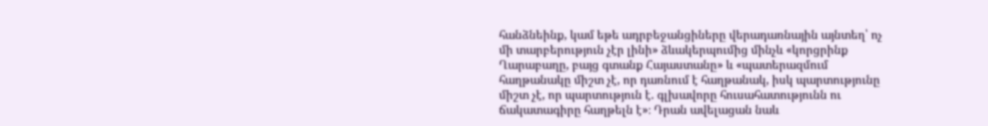հանձնեինք, կամ եթե ադրբեջանցիները վերադառնային այնտեղ՝ ոչ մի տարբերություն չէր լինի» ձևակերպումից մինչև «կորցրինք Ղարաբաղը, բայց գտանք Հայաստանը» և «պատերազմում հաղթանակը միշտ չէ, որ դառնում է հաղթանակ, իսկ պարտությունը միշտ չէ, որ պարտություն է. գլխավորը հուսահատությունն ու ճակատագիրը հաղթելն է»։ Դրան ավելացան նաև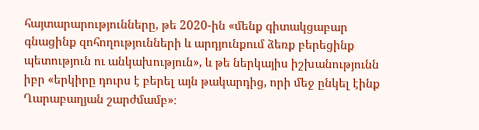հայտարարությունները, թե 2020-ին «մենք գիտակցաբար գնացինք զոհողությունների և արդյունքում ձեռք բերեցինք պետություն ու անկախություն», և թե ներկայիս իշխանությունն իբր «երկիրը դուրս է բերել այն թակարդից, որի մեջ ընկել էինք Ղարաբաղյան շարժմամբ»։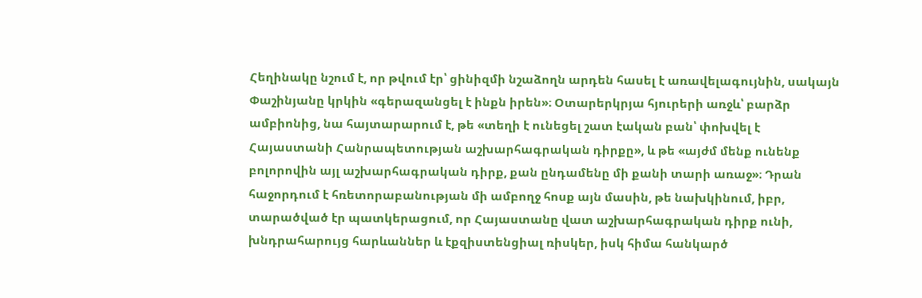Հեղինակը նշում է, որ թվում էր՝ ցինիզմի նշաձողն արդեն հասել է առավելագույնին, սակայն Փաշինյանը կրկին «գերազանցել է ինքն իրեն»։ Օտարերկրյա հյուրերի առջև՝ բարձր ամբիոնից, նա հայտարարում է, թե «տեղի է ունեցել շատ էական բան՝ փոխվել է Հայաստանի Հանրապետության աշխարհագրական դիրքը», և թե «այժմ մենք ունենք բոլորովին այլ աշխարհագրական դիրք, քան ընդամենը մի քանի տարի առաջ»։ Դրան հաջորդում է հռետորաբանության մի ամբողջ հոսք այն մասին, թե նախկինում, իբր, տարածված էր պատկերացում, որ Հայաստանը վատ աշխարհագրական դիրք ունի, խնդրահարույց հարևաններ և էքզիստենցիալ ռիսկեր, իսկ հիմա հանկարծ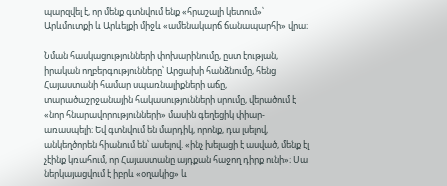պարզվել է, որ մենք գտնվում ենք «հրաշալի կետում»՝ Արևմուտքի և Արևելքի միջև «ամենակարճ ճանապարհի» վրա։

Նման հասկացությունների փոխարինումը, ըստ էության, իրական ողբերգությունները՝ Արցախի հանձնումը, հենց Հայաստանի համար սպառնալիքների աճը, տարածաշրջանային հակասությունների սրումը, վերածում է «նոր հնարավորությունների» մասին գեղեցիկ փիար-առասպելի։ Եվ գտնվում են մարդիկ, որոնք, դա լսելով, անկեղծորեն հիանում են՝ ասելով. «ինչ խելացի է ասված, մենք էլ չէինք կռահում, որ Հայաստանը այդքան հաջող դիրք ունի»։ Սա ներկայացվում է իբրև «օղակից» և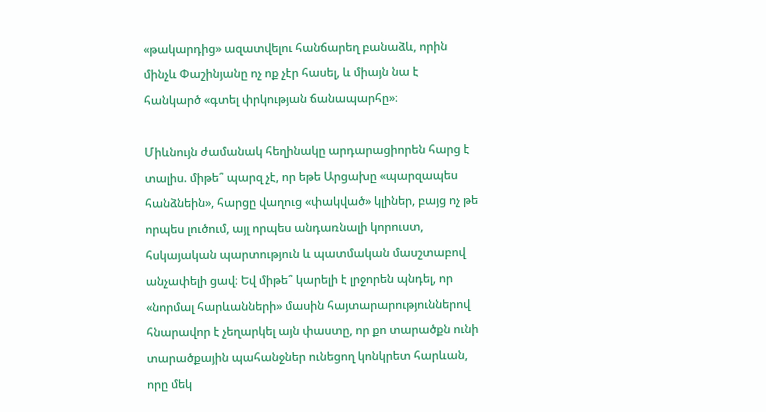«թակարդից» ազատվելու հանճարեղ բանաձև, որին մինչև Փաշինյանը ոչ ոք չէր հասել, և միայն նա է հանկարծ «գտել փրկության ճանապարհը»։

Միևնույն ժամանակ հեղինակը արդարացիորեն հարց է տալիս. միթե՞ պարզ չէ, որ եթե Արցախը «պարզապես հանձնեին», հարցը վաղուց «փակված» կլիներ, բայց ոչ թե որպես լուծում, այլ որպես անդառնալի կորուստ, հսկայական պարտություն և պատմական մասշտաբով անչափելի ցավ։ Եվ միթե՞ կարելի է լրջորեն պնդել, որ «նորմալ հարևանների» մասին հայտարարություններով հնարավոր է չեղարկել այն փաստը, որ քո տարածքն ունի տարածքային պահանջներ ունեցող կոնկրետ հարևան, որը մեկ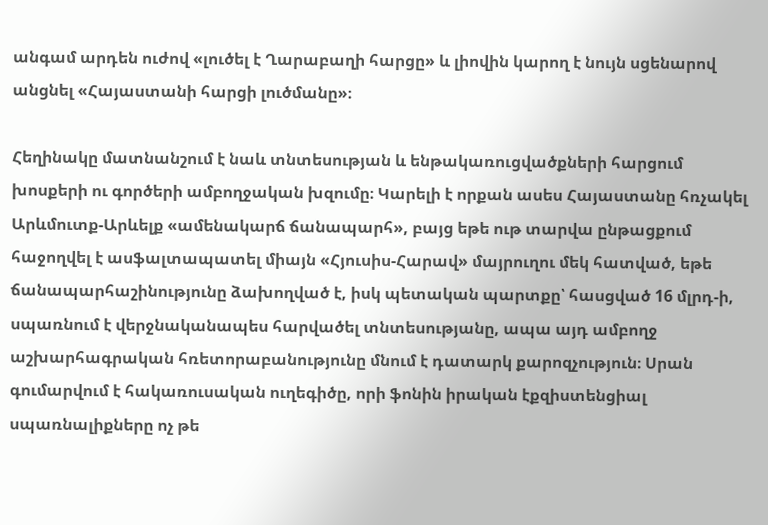անգամ արդեն ուժով «լուծել է Ղարաբաղի հարցը» և լիովին կարող է նույն սցենարով անցնել «Հայաստանի հարցի լուծմանը»։

Հեղինակը մատնանշում է նաև տնտեսության և ենթակառուցվածքների հարցում խոսքերի ու գործերի ամբողջական խզումը։ Կարելի է որքան ասես Հայաստանը հռչակել Արևմուտք-Արևելք «ամենակարճ ճանապարհ», բայց եթե ութ տարվա ընթացքում հաջողվել է ասֆալտապատել միայն «Հյուսիս-Հարավ» մայրուղու մեկ հատված, եթե ճանապարհաշինությունը ձախողված է, իսկ պետական պարտքը՝ հասցված 16 մլրդ-ի, սպառնում է վերջնականապես հարվածել տնտեսությանը, ապա այդ ամբողջ աշխարհագրական հռետորաբանությունը մնում է դատարկ քարոզչություն։ Սրան գումարվում է հակառուսական ուղեգիծը, որի ֆոնին իրական էքզիստենցիալ սպառնալիքները ոչ թե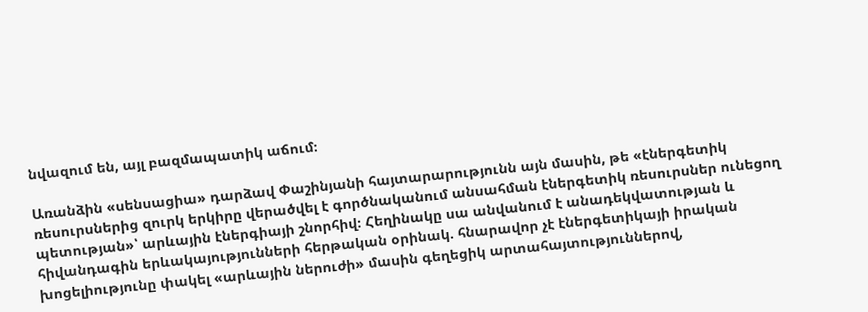նվազում են, այլ բազմապատիկ աճում։

Առանձին «սենսացիա» դարձավ Փաշինյանի հայտարարությունն այն մասին, թե «էներգետիկ ռեսուրսներից զուրկ երկիրը վերածվել է գործնականում անսահման էներգետիկ ռեսուրսներ ունեցող պետության»՝ արևային էներգիայի շնորհիվ։ Հեղինակը սա անվանում է անադեկվատության և հիվանդագին երևակայությունների հերթական օրինակ. հնարավոր չէ էներգետիկայի իրական խոցելիությունը փակել «արևային ներուժի» մասին գեղեցիկ արտահայտություններով,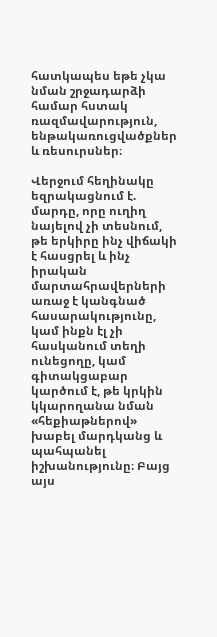հատկապես եթե չկա նման շրջադարձի համար հստակ ռազմավարություն, ենթակառուցվածքներ և ռեսուրսներ։

Վերջում հեղինակը եզրակացնում է. մարդը, որը ուղիղ նայելով չի տեսնում, թե երկիրը ինչ վիճակի է հասցրել և ինչ իրական մարտահրավերների առաջ է կանգնած հասարակությունը, կամ ինքն էլ չի հասկանում տեղի ունեցողը, կամ գիտակցաբար կարծում է, թե կրկին կկարողանա նման «հեքիաթներով» խաբել մարդկանց և պահպանել իշխանությունը։ Բայց այս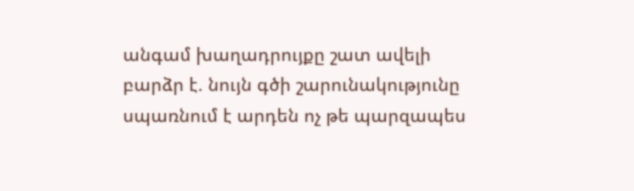անգամ խաղադրույքը շատ ավելի բարձր է. նույն գծի շարունակությունը սպառնում է արդեն ոչ թե պարզապես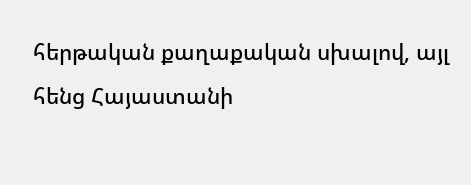հերթական քաղաքական սխալով, այլ հենց Հայաստանի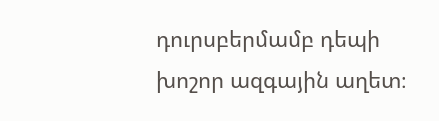դուրսբերմամբ դեպի խոշոր ազգային աղետ։